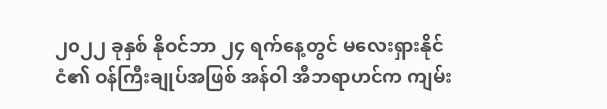၂၀၂၂ ခုနှစ် နိုဝင်ဘာ ၂၄ ရက်နေ့တွင် မလေးရှားနိုင်ငံ၏ ဝန်ကြီးချုပ်အဖြစ် အန်ဝါ အီဘရာဟင်က ကျမ်း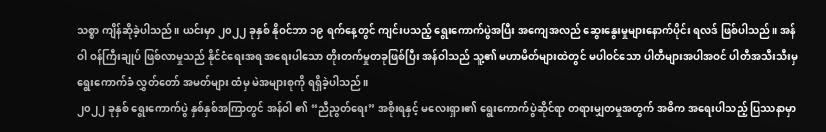သစ္စာ ကျိန်ဆိုခဲ့ပါသည်။ ယင်းမှာ ၂၀၂၂ ခုနှစ် နိုဝင်ဘာ ၁၉ ရက်နေ့တွင် ကျင်းပသည့် ရွေးကောက်ပွဲအပြီး အကျေအလည် ဆွေးနွေးမှုများနောက်ပိုင်း ရလဒ် ဖြစ်ပါသည်။ အန်ဝါ ဝန်ကြီးချုပ် ဖြစ်လာမှုသည် နိုင်ငံရေးအရ အရေးပါသော တိုးတက်မှုတခုဖြစ်ပြီး အန်ဝါသည် သူ့၏ မဟာမိတ်များထဲတွင် မပါဝင်သော ပါတီများအပါအဝင် ပါတီအသီးသီးမှ ရွေးကောက်ခံ လွှတ်တော် အမတ်များ ထံမှ မဲအများစုကို ရရှိခဲ့ပါသည်။
၂၀၂၂ ခုနှစ် ရွေးကောက်ပွဲ နှစ်နှစ်အကြာတွင် အန်ဝါ ၏ “ညီညွတ်ရေး” အစိုးရနှင့် မလေးရှား၏ ရွေးကောက်ပွဲဆိုင်ရာ တရားမျှတမှုအတွက် အဓိက အရေးပါသည့် ပြဿနာမှာ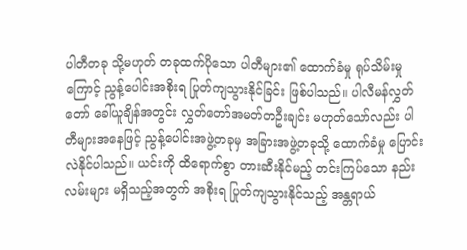ပါတီတခု သို့မဟုတ် တခုထက်ပိုသော ပါတီများ၏ ထောက်ခံမှု ရုပ်သိမ်းမှုကြောင့် ညွန့်ပေါင်းအစိုးရ ပြုတ်ကျသွားနိုင်ခြင်း ဖြစ်ပါသည်။ ပါလီမန်လွှတ်တော် ခေါ်ယူချိန်အတွင်း လွှတ်တော်အမတ်တဦးချင်း မဟုတ်သော်လည်း ပါတီများအနေဖြင့် ညွန့်ပေါင်းအဖွဲ့တခုမှ အခြားအဖွဲ့တခုသို့ ထောက်ခံမှု ပြောင်းလဲနိုင်ပါသည်။ ယင်းကို ထိရောက်စွာ တားဆီးနိုင်မည့် တင်းကြပ်သော နည်းလမ်းများ မရှိသည့်အတွက် အစိုးရ ပြုတ်ကျသွားနိုင်သည့် အန္တရာယ်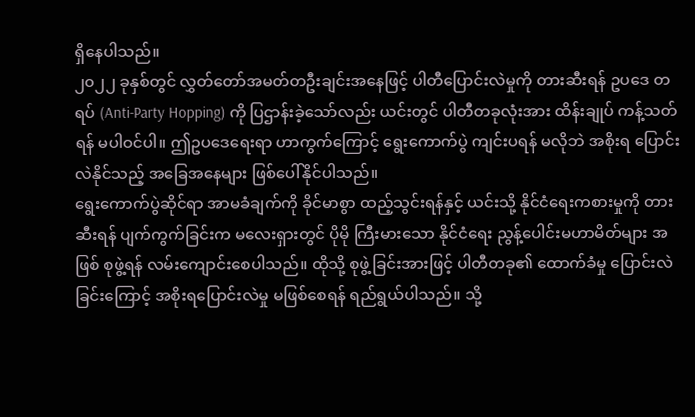ရှိနေပါသည်။
၂၀၂၂ ခုနှစ်တွင် လွှတ်တော်အမတ်တဦးချင်းအနေဖြင့် ပါတီပြောင်းလဲမှုကို တားဆီးရန် ဥပဒေ တရပ် (Anti-Party Hopping) ကို ပြဌာန်းခဲ့သော်လည်း ယင်းတွင် ပါတီတခုလုံးအား ထိန်းချုပ် ကန့်သတ်ရန် မပါဝင်ပါ။ ဤဥပဒေရေးရာ ဟာကွက်ကြောင့် ရွေးကောက်ပွဲ ကျင်းပရန် မလိုဘဲ အစိုးရ ပြောင်းလဲနိုင်သည့် အခြေအနေများ ဖြစ်ပေါ်နိုင်ပါသည်။
ရွေးကောက်ပွဲဆိုင်ရာ အာမခံချက်ကို ခိုင်မာစွာ ထည့်သွင်းရန်နှင့် ယင်းသို့ နိုင်ငံရေးကစားမှုကို တားဆီးရန် ပျက်ကွက်ခြင်းက မလေးရှားတွင် ပိုမို ကြီးမားသော နိုင်ငံရေး ညွန့်ပေါင်းမဟာမိတ်များ အဖြစ် စုဖွဲ့ရန် လမ်းကျောင်းစေပါသည်။ ထိုသို့ စုဖွဲ့ခြင်းအားဖြင့် ပါတီတခု၏ ထောက်ခံမှု ပြောင်းလဲခြင်းကြောင့် အစိုးရပြောင်းလဲမှု မဖြစ်စေရန် ရည်ရွယ်ပါသည်။ သို့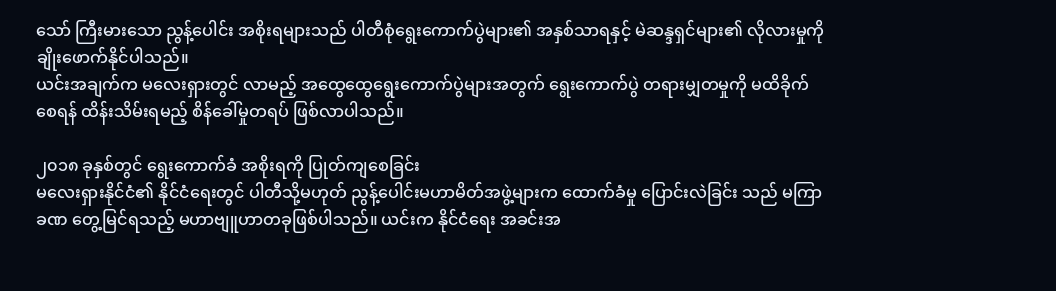သော် ကြီးမားသော ညွန့်ပေါင်း အစိုးရများသည် ပါတီစုံရွေးကောက်ပွဲများ၏ အနှစ်သာရနှင့် မဲဆန္ဒရှင်များ၏ လိုလားမှုကို ချိုးဖောက်နိုင်ပါသည်။
ယင်းအချက်က မလေးရှားတွင် လာမည့် အထွေထွေရွေးကောက်ပွဲများအတွက် ရွေးကောက်ပွဲ တရားမျှတမှုကို မထိခိုက်စေရန် ထိန်းသိမ်းရမည့် စိန်ခေါ်မှုတရပ် ဖြစ်လာပါသည်။

၂၀၁၈ ခုနှစ်တွင် ရွေးကောက်ခံ အစိုးရကို ပြုတ်ကျစေခြင်း
မလေးရှားနိုင်ငံ၏ နိုင်ငံရေးတွင် ပါတီသို့မဟုတ် ညွန့်ပေါင်းမဟာမိတ်အဖွဲ့များက ထောက်ခံမှု ပြောင်းလဲခြင်း သည် မကြာခဏ တွေ့မြင်ရသည့် မဟာဗျူဟာတခုဖြစ်ပါသည်။ ယင်းက နိုင်ငံရေး အခင်းအ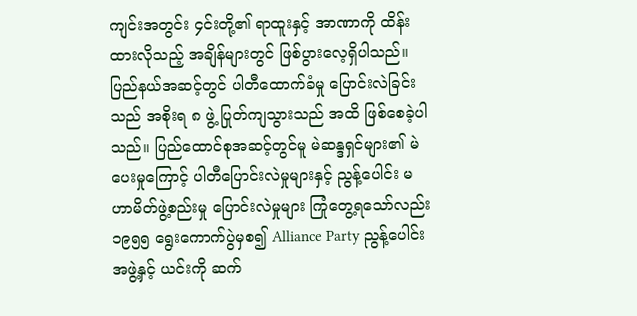ကျင်းအတွင်း ၄င်းတို့၏ ရာထူးနှင့် အာဏာကို ထိန်းထားလိုသည့် အချိန်များတွင် ဖြစ်ပွားလေ့ရှိပါသည်။ ပြည်နယ်အဆင့်တွင် ပါတီထောက်ခံမှု ပြောင်းလဲခြင်းသည် အစိုးရ ၈ ဖွဲ့ ပြုတ်ကျသွားသည် အထိ ဖြစ်စေခဲ့ပါသည်။ ပြည်ထောင်စုအဆင့်တွင်မူ မဲဆန္ဒရှင်များ၏ မဲပေးမှုကြောင့် ပါတီပြောင်းလဲမှုများနှင့် ညွန့်ပေါင်း မဟာမိတ်ဖွဲ့စည်းမှု ပြောင်းလဲမှုများ ကြုံတွေ့ရသော်လည်း ၁၉၅၅ ရွေးကောက်ပွဲမှစ၍ Alliance Party ညွန့်ပေါင်းအဖွဲ့နှင့် ယင်းကို ဆက်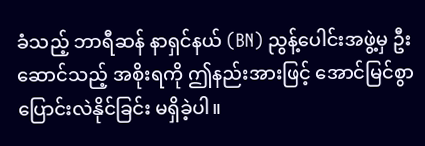ခံသည့် ဘာရီဆန် နာရှင်နယ် (BN) ညွန့်ပေါင်းအဖွဲ့မှ ဦးဆောင်သည့် အစိုးရကို ဤနည်းအားဖြင့် အောင်မြင်စွာ ပြောင်းလဲနိုင်ခြင်း မရှိခဲ့ပါ။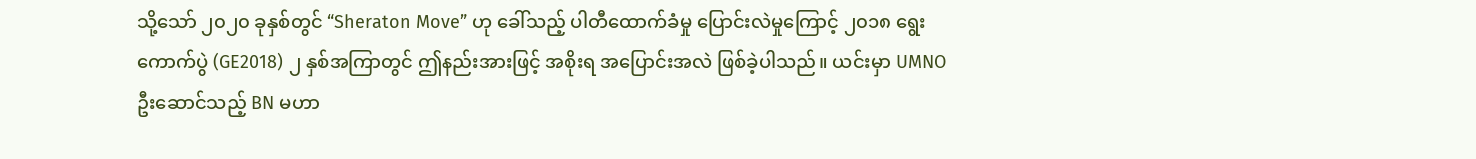သို့သော် ၂၀၂၀ ခုနှစ်တွင် “Sheraton Move” ဟု ခေါ်သည့် ပါတီထောက်ခံမှု ပြောင်းလဲမှုကြောင့် ၂၀၁၈ ရွေးကောက်ပွဲ (GE2018) ၂ နှစ်အကြာတွင် ဤနည်းအားဖြင့် အစိုးရ အပြောင်းအလဲ ဖြစ်ခဲ့ပါသည်။ ယင်းမှာ UMNO ဦးဆောင်သည့် BN မဟာ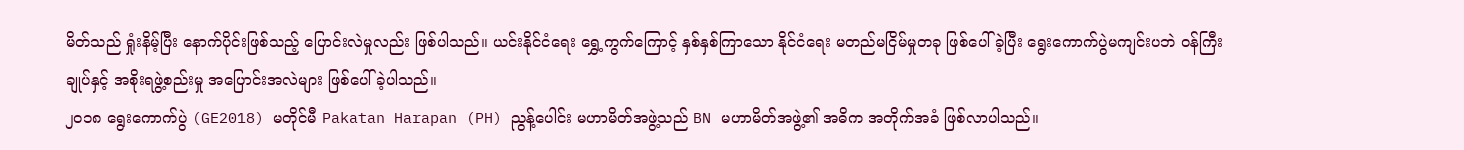မိတ်သည် ရှုံးနိမ့်ပြီး နောက်ပိုင်းဖြစ်သည့် ပြောင်းလဲမှုလည်း ဖြစ်ပါသည်။ ယင်းနိုင်ငံရေး ရွှေ့ကွက်ကြောင့် နှစ်နှစ်ကြာသော နိုင်ငံရေး မတည်မငြိမ်မှုတခု ဖြစ်ပေါ်ခဲ့ပြီး ရွေးကောက်ပွဲမကျင်းပဘဲ ဝန်ကြီးချုပ်နှင့် အစိုးရဖွဲ့စည်းမှု အပြောင်းအလဲများ ဖြစ်ပေါ်ခဲ့ပါသည်။
၂၀၁၈ ရွေးကောက်ပွဲ (GE2018) မတိုင်မီ Pakatan Harapan (PH) ညွန့်ပေါင်း မဟာမိတ်အဖွဲ့သည် BN မဟာမိတ်အဖွဲ့၏ အဓိက အတိုက်အခံ ဖြစ်လာပါသည်။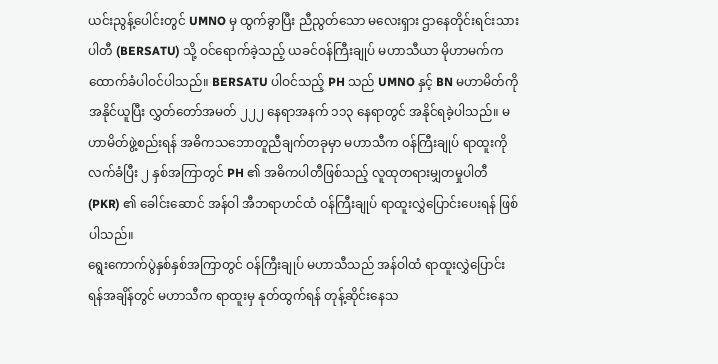ယင်းညွန့်ပေါင်းတွင် UMNO မှ ထွက်ခွာပြီး ညီညွတ်သော မလေးရှား ဌာနေတိုင်းရင်းသားပါတီ (BERSATU) သို့ ဝင်ရောက်ခဲ့သည့် ယခင်ဝန်ကြီးချုပ် မဟာသီယာ မိုဟာမက်က ထောက်ခံပါဝင်ပါသည်။ BERSATU ပါဝင်သည့် PH သည် UMNO နှင့် BN မဟာမိတ်ကို အနိုင်ယူပြီး လွှတ်တော်အမတ် ၂၂၂ နေရာအနက် ၁၁၃ နေရာတွင် အနိုင်ရခဲ့ပါသည်။ မဟာမိတ်ဖွဲ့စည်းရန် အဓိကသဘောတူညီချက်တခုမှာ မဟာသီက ဝန်ကြီးချုပ် ရာထူးကို လက်ခံပြီး ၂ နှစ်အကြာတွင် PH ၏ အဓိကပါတီဖြစ်သည့် လူထုတရားမျှတမှုပါတီ (PKR) ၏ ခေါင်းဆောင် အန်ဝါ အီဘရာဟင်ထံ ဝန်ကြီးချုပ် ရာထူးလွှဲပြောင်းပေးရန် ဖြစ်ပါသည်။
ရွေးကောက်ပွဲနှစ်နှစ်အကြာတွင် ဝန်ကြီးချုပ် မဟာသီသည် အန်ဝါထံ ရာထူးလွှဲပြောင်းရန်အချိန်တွင် မဟာသီက ရာထူးမှ နုတ်ထွက်ရန် တုန့်ဆိုင်းနေသ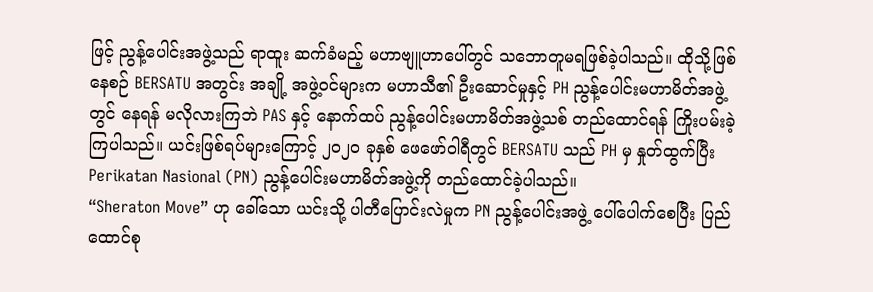ဖြင့် ညွန့်ပေါင်းအဖွဲ့သည် ရာထူး ဆက်ခံမည့် မဟာဗျူဟာပေါ်တွင် သဘောတူမရဖြစ်ခဲ့ပါသည်။ ထိုသို့ဖြစ်နေစဉ် BERSATU အတွင်း အချို့ အဖွဲ့ဝင်များက မဟာသီ၏ ဦးဆောင်မှုနှင့် PH ညွန့်ပေါင်းမဟာမိတ်အဖွဲ့တွင် နေရန် မလိုလားကြဘဲ PAS နှင့် နောက်ထပ် ညွန့်ပေါင်းမဟာမိတ်အဖွဲ့သစ် တည်ထောင်ရန် ကြိုးပမ်းခဲ့ကြပါသည်။ ယင်းဖြစ်ရပ်များကြောင့် ၂၀၂၀ ခုနှစ် ဖေဖော်ဝါရီတွင် BERSATU သည် PH မှ နှုတ်ထွက်ပြီး Perikatan Nasional (PN) ညွန့်ပေါင်းမဟာမိတ်အဖွဲ့ကို တည်ထောင်ခဲ့ပါသည်။
“Sheraton Move” ဟု ခေါ်သော ယင်းသို့ ပါတီပြောင်းလဲမှုက PN ညွန့်ပေါင်းအဖွဲ့ ပေါ်ပေါက်စေပြီး ပြည်ထောင်စု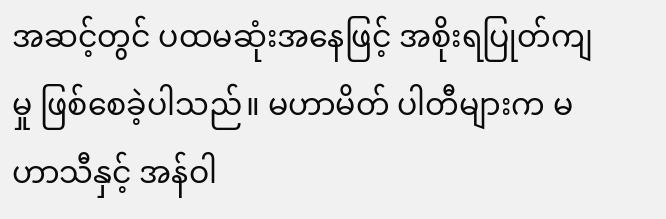အဆင့်တွင် ပထမဆုံးအနေဖြင့် အစိုးရပြုတ်ကျမှု ဖြစ်စေခဲ့ပါသည်။ မဟာမိတ် ပါတီများက မဟာသီနှင့် အန်ဝါ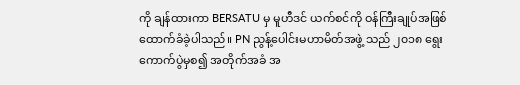ကို ချန်ထားကာ BERSATU မှ မူဟီဒင် ယက်စင်ကို ဝန်ကြီးချုပ်အဖြစ် ထောက်ခံခဲ့ပါသည်။ PN ညွန့်ပေါင်းမဟာမိတ်အဖွဲ့ သည် ၂၀၁၈ ရွေးကောက်ပွဲမှစ၍ အတိုက်အခံ အ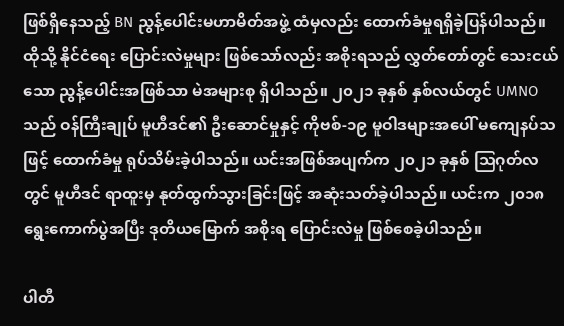ဖြစ်ရှိနေသည့် BN ညွန့်ပေါင်းမဟာမိတ်အဖွဲ့ ထံမှလည်း ထောက်ခံမှုရရှိခဲ့ပြန်ပါသည်။
ထိုသို့ နိုင်ငံရေး ပြောင်းလဲမှုများ ဖြစ်သော်လည်း အစိုးရသည် လွှတ်တော်တွင် သေးငယ်သော ညွန့်ပေါင်းအဖြစ်သာ မဲအများစု ရှိပါသည်။ ၂၀၂၁ ခုနှစ် နှစ်လယ်တွင် UMNO သည် ဝန်ကြီးချုပ် မူဟီဒင်၏ ဦးဆောင်မှုနှင့် ကိုဗစ်-၁၉ မူဝါဒများအပေါ် မကျေနပ်သဖြင့် ထောက်ခံမှု ရုပ်သိမ်းခဲ့ပါသည်။ ယင်းအဖြစ်အပျက်က ၂၀၂၁ ခုနှစ် သြဂုတ်လတွင် မူဟီဒင် ရာထူးမှ နုတ်ထွက်သွားခြင်းဖြင့် အဆုံးသတ်ခဲ့ပါသည်။ ယင်းက ၂၀၁၈ ရွေးကောက်ပွဲအပြီး ဒုတိယမြောက် အစိုးရ ပြောင်းလဲမှု ဖြစ်စေခဲ့ပါသည်။

ပါတီ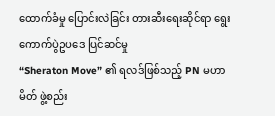ထောက်ခံမှု ပြောင်းလဲခြင်း တားဆီးရေးဆိုင်ရာ ရွေးကောက်ပွဲဥပဒေ ပြင်ဆင်မှု
“Sheraton Move” ၏ ရလဒ်ဖြစ်သည့် PN မဟာမိတ် ဖွဲ့စည်း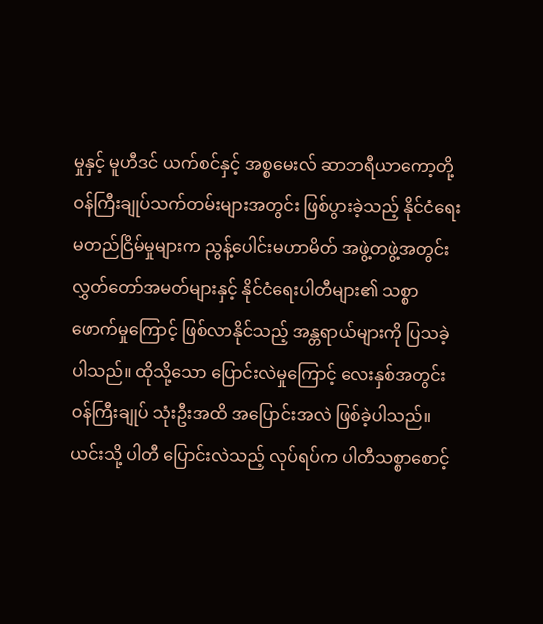မှုနှင့် မူဟီဒင် ယက်စင်နှင့် အစ္စမေးလ် ဆာဘရီယာကော့တို့ ဝန်ကြီးချုပ်သက်တမ်းများအတွင်း ဖြစ်ပွားခဲ့သည့် နိုင်ငံရေး မတည်ငြိမ်မှုများက ညွန့်ပေါင်းမဟာမိတ် အဖွဲ့တဖွဲ့အတွင်း လွှတ်တော်အမတ်များနှင့် နိုင်ငံရေးပါတီများ၏ သစ္စာဖောက်မှုကြောင့် ဖြစ်လာနိုင်သည့် အန္တရာယ်များကို ပြသခဲ့ပါသည်။ ထိုသို့သော ပြောင်းလဲမှုကြောင့် လေးနှစ်အတွင်း ဝန်ကြီးချုပ် သုံးဦးအထိ အပြောင်းအလဲ ဖြစ်ခဲ့ပါသည်။ ယင်းသို့ ပါတီ ပြောင်းလဲသည့် လုပ်ရပ်က ပါတီသစ္စာစောင့်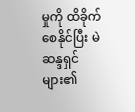မှုကို ထိခိုက်စေနိုင်ပြီး မဲဆန္ဒရှင်များ၏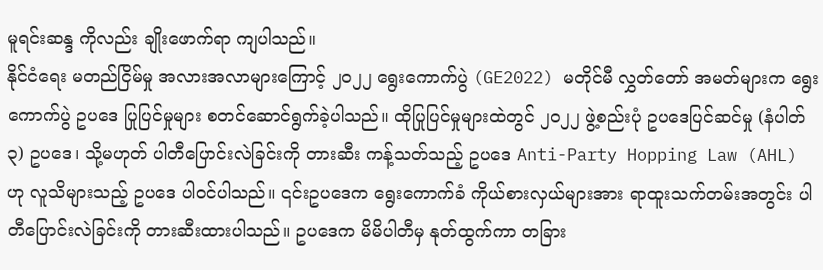မူရင်းဆန္ဒ ကိုလည်း ချိုးဖောက်ရာ ကျပါသည်။
နိုင်ငံရေး မတည်ငြိမ်မှု အလားအလာများကြောင့် ၂၀၂၂ ရွေးကောက်ပွဲ (GE2022) မတိုင်မီ လွှတ်တော် အမတ်များက ရွေးကောက်ပွဲ ဥပဒေ ပြုပြင်မှုများ စတင်ဆောင်ရွက်ခဲ့ပါသည်။ ထိုပြုပြင်မှုများထဲတွင် ၂၀၂၂ ဖွဲ့စည်းပုံ ဥပဒေပြင်ဆင်မှု (နံပါတ် ၃) ဥပဒေ၊ သို့မဟုတ် ပါတီပြောင်းလဲခြင်းကို တားဆီး ကန့်သတ်သည့် ဥပဒေ Anti-Party Hopping Law (AHL) ဟု လူသိများသည့် ဥပဒေ ပါဝင်ပါသည်။ ၎င်းဥပဒေက ရွေးကောက်ခံ ကိုယ်စားလှယ်များအား ရာထူးသက်တမ်းအတွင်း ပါတီပြောင်းလဲခြင်းကို တားဆီးထားပါသည်။ ဥပဒေက မိမိပါတီမှ နုတ်ထွက်ကာ တခြား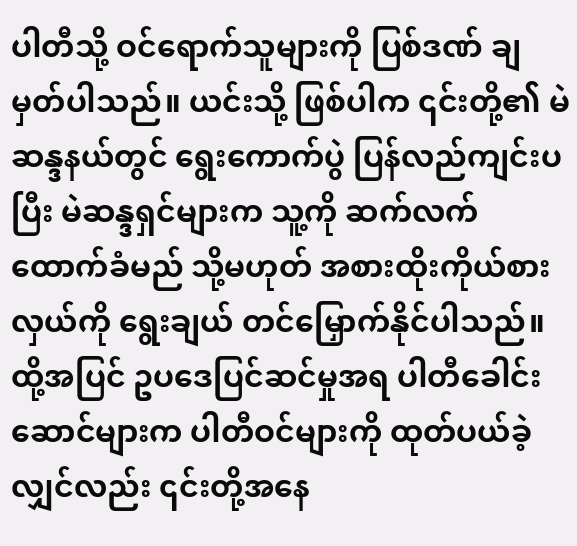ပါတီသို့ ဝင်ရောက်သူများကို ပြစ်ဒဏ် ချမှတ်ပါသည်။ ယင်းသို့ ဖြစ်ပါက ၎င်းတို့၏ မဲဆန္ဒနယ်တွင် ရွေးကောက်ပွဲ ပြန်လည်ကျင်းပပြီး မဲဆန္ဒရှင်များက သူ့ကို ဆက်လက်ထောက်ခံမည် သို့မဟုတ် အစားထိုးကိုယ်စားလှယ်ကို ရွေးချယ် တင်မြှောက်နိုင်ပါသည်။ ထို့အပြင် ဥပဒေပြင်ဆင်မှုအရ ပါတီခေါင်းဆောင်များက ပါတီဝင်များကို ထုတ်ပယ်ခဲ့လျှင်လည်း ၎င်းတို့အနေ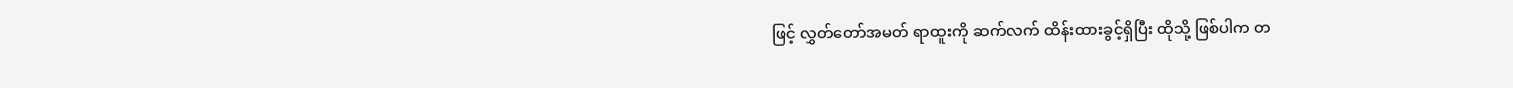ဖြင့် လွှတ်တော်အမတ် ရာထူးကို ဆက်လက် ထိန်းထားခွင့်ရှိပြီး ထိုသို့ ဖြစ်ပါက တ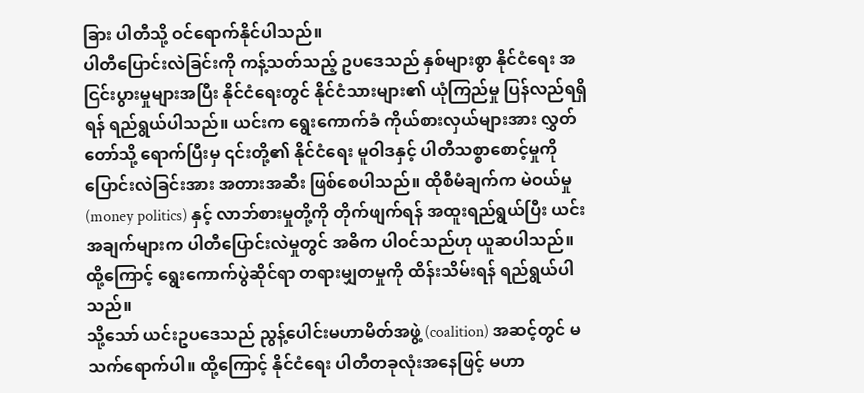ခြား ပါတီသို့ ဝင်ရောက်နိုင်ပါသည်။
ပါတီပြောင်းလဲခြင်းကို ကန့်သတ်သည့် ဥပဒေသည် နှစ်များစွာ နိုင်ငံရေး အငြင်းပွားမှုများအပြီး နိုင်ငံရေးတွင် နိုင်ငံသားများ၏ ယုံကြည်မှု ပြန်လည်ရရှိရန် ရည်ရွယ်ပါသည်။ ယင်းက ရွေးကောက်ခံ ကိုယ်စားလှယ်များအား လွှတ်တော်သို့ ရောက်ပြီးမှ ၎င်းတို့၏ နိုင်ငံရေး မူဝါဒနှင့် ပါတီသစ္စာစောင့်မှုကို ပြောင်းလဲခြင်းအား အတားအဆီး ဖြစ်စေပါသည်။ ထိုစီမံချက်က မဲဝယ်မှု (money politics) နှင့် လာဘ်စားမှုတို့ကို တိုက်ဖျက်ရန် အထူးရည်ရွယ်ပြီး ယင်းအချက်များက ပါတီပြောင်းလဲမှုတွင် အဓိက ပါဝင်သည်ဟု ယူဆပါသည်။ ထို့ကြောင့် ရွေးကောက်ပွဲဆိုင်ရာ တရားမျှတမှုကို ထိန်းသိမ်းရန် ရည်ရွယ်ပါသည်။
သို့သော် ယင်းဥပဒေသည် ညွန့်ပေါင်းမဟာမိတ်အဖွဲ့ (coalition) အဆင့်တွင် မသက်ရောက်ပါ။ ထို့ကြောင့် နိုင်ငံရေး ပါတီတခုလုံးအနေဖြင့် မဟာ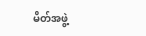မိတ်အဖွဲ့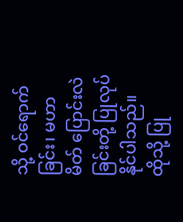သို့ ဝင်ရောက်ခြင်း၊ မဟာမိတ် ပြောင်းလဲခြင်းတို့ ပြုလုပ်နိုင်ပါသည်။ ထိုသို့ ပြု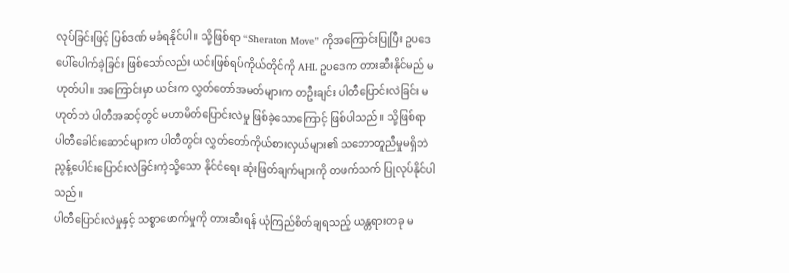လုပ်ခြင်းဖြင့် ပြစ်ဒဏ် မခံရနိုင်ပါ။ သို့ဖြစ်ရာ “Sheraton Move” ကိုအကြောင်းပြုပြီး ဥပဒေ ပေါ်ပေါက်ခဲ့ခြင်း ဖြစ်သော်လည်း ယင်းဖြစ်ရပ်ကိုယ်တိုင်ကို AHL ဥပဒေက တားဆီးနိုင်မည် မဟုတ်ပါ။ အကြောင်းမှာ ယင်းက လွှတ်တော်အမတ်များက တဦးချင်း ပါတီပြောင်းလဲခြင်း မဟုတ်ဘဲ ပါတီအဆင့်တွင် မဟာမိတ်ပြောင်းလဲမှု ဖြစ်ခဲ့သောကြောင့် ဖြစ်ပါသည်။ သို့ဖြစ်ရာ ပါတီခေါင်းဆောင်များက ပါတီတွင်း လွှတ်တော်ကိုယ်စားလှယ်များ၏ သဘောတူညီမှုမရှိဘဲ ညွန့်ပေါင်းပြောင်းလဲခြင်းကဲ့သို့သော နိုင်ငံရေး ဆုံးဖြတ်ချက်များကို တဖက်သက် ပြုလုပ်နိုင်ပါသည်။
ပါတီပြောင်းလဲမှုနှင့် သစ္စာဖောက်မှုကို တားဆီးရန် ယုံကြည်စိတ်ချရသည့် ယန္တရားတခု မ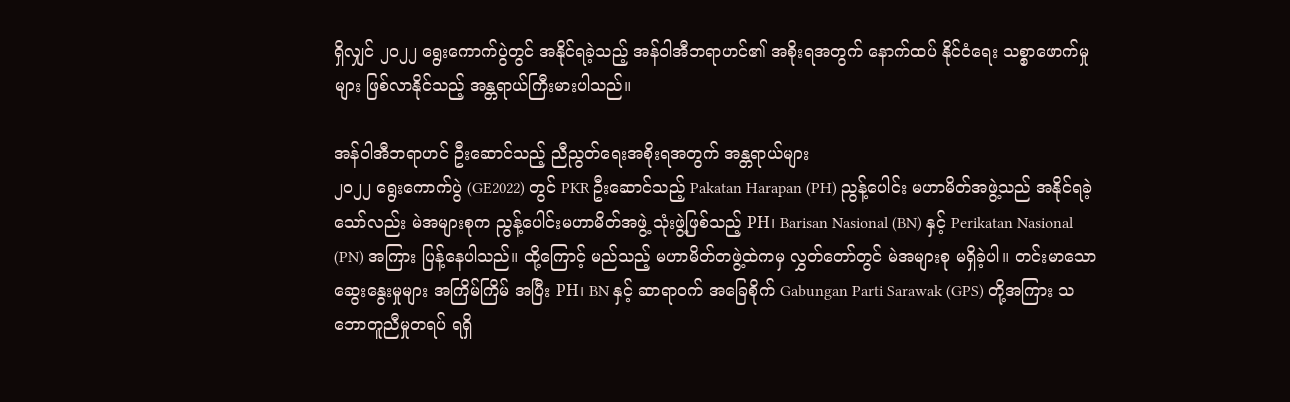ရှိလျှင် ၂၀၂၂ ရွေးကောက်ပွဲတွင် အနိုင်ရခဲ့သည့် အန်ဝါအီဘရာဟင်၏ အစိုးရအတွက် နောက်ထပ် နိုင်ငံရေး သစ္စာဖောက်မှုများ ဖြစ်လာနိုင်သည့် အန္တရာယ်ကြီးမားပါသည်။

အန်ဝါအီဘရာဟင် ဦးဆောင်သည့် ညီညွတ်ရေးအစိုးရအတွက် အန္တရာယ်များ
၂၀၂၂ ရွေးကောက်ပွဲ (GE2022) တွင် PKR ဦးဆောင်သည့် Pakatan Harapan (PH) ညွန့်ပေါင်း မဟာမိတ်အဖွဲ့သည် အနိုင်ရခဲ့သော်လည်း မဲအများစုက ညွန့်ပေါင်းမဟာမိတ်အဖွဲ့ သုံးဖွဲ့ဖြစ်သည့် PH၊ Barisan Nasional (BN) နှင့် Perikatan Nasional (PN) အကြား ပြန့်နေပါသည်။ ထို့ကြောင့် မည်သည့် မဟာမိတ်တဖွဲ့ထဲကမှ လွှတ်တော်တွင် မဲအများစု မရှိခဲ့ပါ။ တင်းမာသော ဆွေးနွေးမှုများ အကြိမ်ကြိမ် အပြီး PH၊ BN နှင့် ဆာရာဝက် အခြေစိုက် Gabungan Parti Sarawak (GPS) တို့အကြား သဘောတူညီမှုတရပ် ရရှိ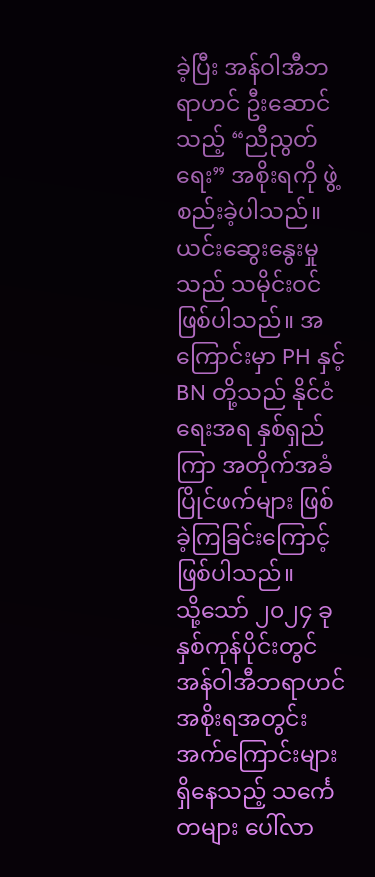ခဲ့ပြီး အန်ဝါအီဘရာဟင် ဦးဆောင်သည့် “ညီညွတ်ရေး” အစိုးရကို ဖွဲ့စည်းခဲ့ပါသည်။ ယင်းဆွေးနွေးမှုသည် သမိုင်းဝင်ဖြစ်ပါသည်။ အကြောင်းမှာ PH နှင့် BN တို့သည် နိုင်ငံရေးအရ နှစ်ရှည်ကြာ အတိုက်အခံ ပြိုင်ဖက်များ ဖြစ်ခဲ့ကြခြင်းကြောင့် ဖြစ်ပါသည်။
သို့သော် ၂၀၂၄ ခုနှစ်ကုန်ပိုင်းတွင် အန်ဝါအီဘရာဟင် အစိုးရအတွင်း အက်ကြောင်းများ ရှိနေသည့် သင်္ကေတများ ပေါ်လာ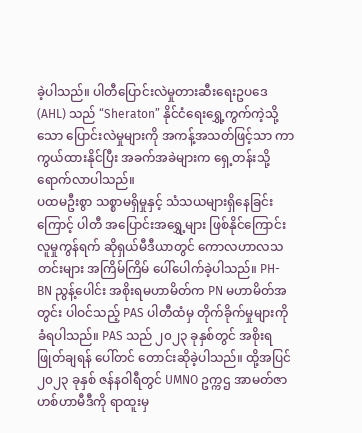ခဲ့ပါသည်။ ပါတီပြောင်းလဲမှုတားဆီးရေးဥပဒေ (AHL) သည် “Sheraton” နိုင်ငံရေးရွှေ့ကွက်ကဲ့သို့သော ပြောင်းလဲမှုများကို အကန့်အသတ်ဖြင့်သာ ကာကွယ်ထားနိုင်ပြီး အခက်အခဲများက ရှေ့တန်းသို့ ရောက်လာပါသည်။
ပထမဦးစွာ သစ္စာမရှိမှုနှင့် သံသယများရှိနေခြင်းကြောင့် ပါတီ အပြောင်းအရွှေ့များ ဖြစ်နိုင်ကြောင်း လူမှုကွန်ရက် ဆိုရှယ်မီဒီယာတွင် ကောလဟာလသတင်းများ အကြိမ်ကြိမ် ပေါ်ပေါက်ခဲ့ပါသည်။ PH-BN ညွန့်ပေါင်း အစိုးရမဟာမိတ်က PN မဟာမိတ်အတွင်း ပါဝင်သည့် PAS ပါတီထံမှ တိုက်ခိုက်မှုများကို ခံရပါသည်။ PAS သည် ၂၀၂၃ ခုနှစ်တွင် အစိုးရ ဖြုတ်ချရန် ပေါ်တင် တောင်းဆိုခဲ့ပါသည်။ ထို့အပြင် ၂၀၂၃ ခုနှစ် ဇန်နဝါရီတွင် UMNO ဥက္ကဌ အာမတ်ဇာဟစ်ဟာမီဒီကို ရာထူးမှ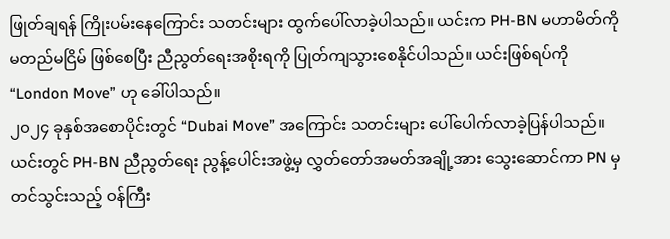ဖြုတ်ချရန် ကြိုးပမ်းနေကြောင်း သတင်းများ ထွက်ပေါ်လာခဲ့ပါသည်။ ယင်းက PH-BN မဟာမိတ်ကို မတည်မငြိမ် ဖြစ်စေပြီး ညီညွတ်ရေးအစိုးရကို ပြုတ်ကျသွားစေနိုင်ပါသည်။ ယင်းဖြစ်ရပ်ကို “London Move” ဟု ခေါ်ပါသည်။
၂၀၂၄ ခုနှစ်အစောပိုင်းတွင် “Dubai Move” အကြောင်း သတင်းများ ပေါ်ပေါက်လာခဲ့ပြန်ပါသည်။ ယင်းတွင် PH-BN ညီညွတ်ရေး ညွန့်ပေါင်းအဖွဲ့မှ လွှတ်တော်အမတ်အချို့အား သွေးဆောင်ကာ PN မှ တင်သွင်းသည့် ဝန်ကြီး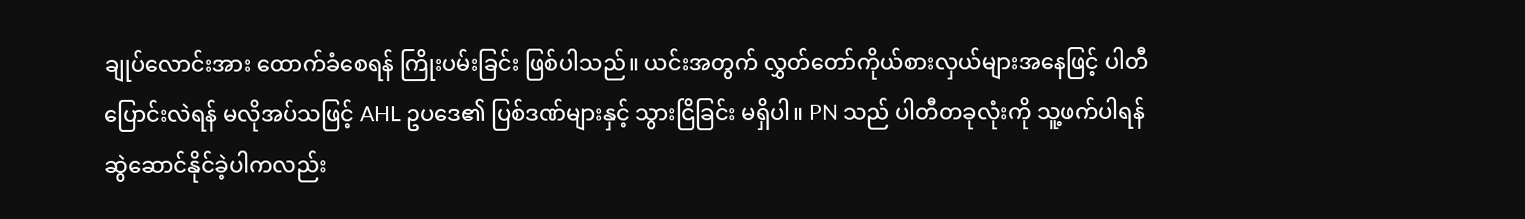ချုပ်လောင်းအား ထောက်ခံစေရန် ကြိုးပမ်းခြင်း ဖြစ်ပါသည်။ ယင်းအတွက် လွှတ်တော်ကိုယ်စားလှယ်များအနေဖြင့် ပါတီပြောင်းလဲရန် မလိုအပ်သဖြင့် AHL ဥပဒေ၏ ပြစ်ဒဏ်များနှင့် သွားငြိခြင်း မရှိပါ။ PN သည် ပါတီတခုလုံးကို သူ့ဖက်ပါရန် ဆွဲဆောင်နိုင်ခဲ့ပါကလည်း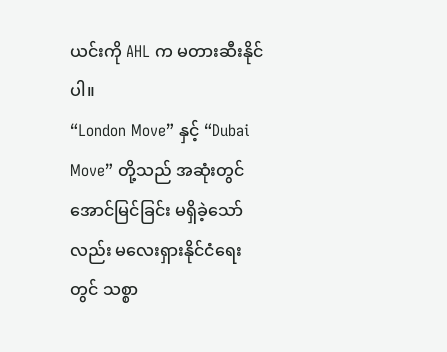ယင်းကို AHL က မတားဆီးနိုင်ပါ။
“London Move” နှင့် “Dubai Move” တို့သည် အဆုံးတွင် အောင်မြင်ခြင်း မရှိခဲ့သော်လည်း မလေးရှားနိုင်ငံရေးတွင် သစ္စာ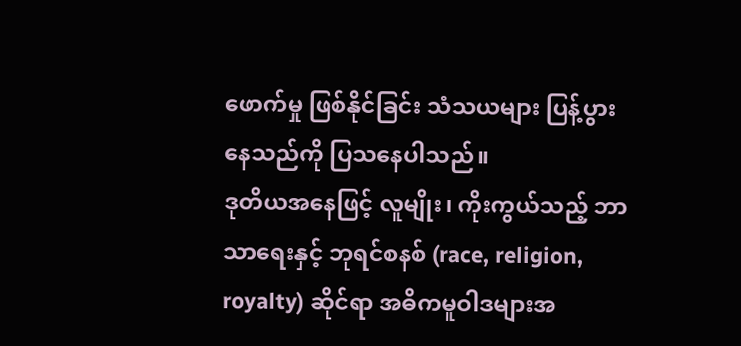ဖောက်မှု ဖြစ်နိုင်ခြင်း သံသယများ ပြန့်ပွားနေသည်ကို ပြသနေပါသည်။
ဒုတိယအနေဖြင့် လူမျိုး၊ ကိုးကွယ်သည့် ဘာသာရေးနှင့် ဘုရင်စနစ် (race, religion, royalty) ဆိုင်ရာ အဓိကမူဝါဒများအ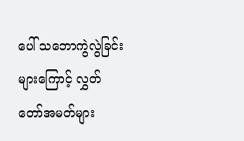ပေါ် သဘောကွဲလွဲခြင်းများကြောင့် လွှတ်တော်အမတ်များ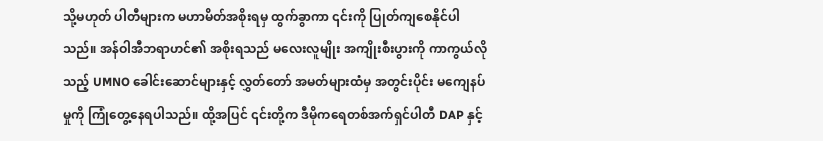သို့မဟုတ် ပါတီများက မဟာမိတ်အစိုးရမှ ထွက်ခွာကာ ၎င်းကို ပြုတ်ကျစေနိုင်ပါသည်။ အန်ဝါအီဘရာဟင်၏ အစိုးရသည် မလေးလူမျိုး အကျိုးစီးပွားကို ကာကွယ်လိုသည့် UMNO ခေါင်းဆောင်များနှင့် လွှတ်တော် အမတ်များထံမှ အတွင်းပိုင်း မကျေနပ်မှုကို ကြုံတွေ့နေရပါသည်။ ထို့အပြင် ၎င်းတို့က ဒီမိုကရေတစ်အက်ရှင်ပါတီ DAP နှင့်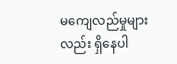မကျေလည်မှုများလည်း ရှိနေပါ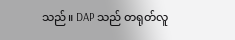သည်။ DAP သည် တရုတ်လူ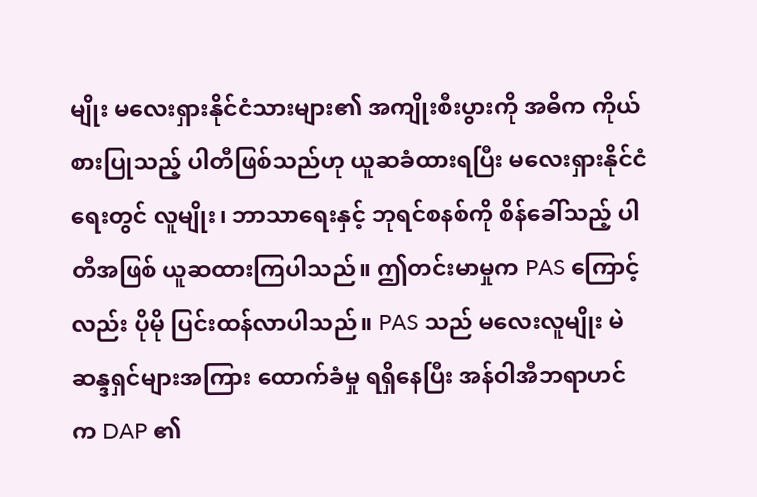မျိုး မလေးရှားနိုင်ငံသားများ၏ အကျိုးစီးပွားကို အဓိက ကိုယ်စားပြုသည့် ပါတီဖြစ်သည်ဟု ယူဆခံထားရပြီး မလေးရှားနိုင်ငံရေးတွင် လူမျိုး၊ ဘာသာရေးနှင့် ဘုရင်စနစ်ကို စိန်ခေါ်သည့် ပါတီအဖြစ် ယူဆထားကြပါသည်။ ဤတင်းမာမှုက PAS ကြောင့်လည်း ပိုမို ပြင်းထန်လာပါသည်။ PAS သည် မလေးလူမျိုး မဲဆန္ဒရှင်များအကြား ထောက်ခံမှု ရရှိနေပြီး အန်ဝါအီဘရာဟင်က DAP ၏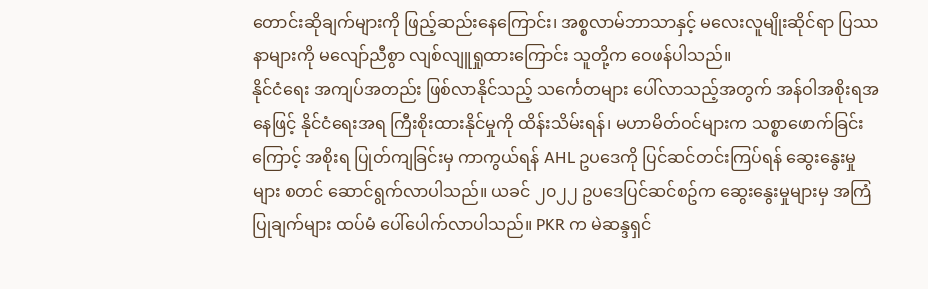တောင်းဆိုချက်များကို ဖြည့်ဆည်းနေကြောင်း၊ အစ္စလာမ်ဘာသာနှင့် မလေးလူမျိုးဆိုင်ရာ ပြဿနာများကို မလျော်ညီစွာ လျစ်လျူရှုထားကြောင်း သူတို့က ဝေဖန်ပါသည်။
နိုင်ငံရေး အကျပ်အတည်း ဖြစ်လာနိုင်သည့် သင်္ကေတများ ပေါ်လာသည့်အတွက် အန်ဝါအစိုးရအနေဖြင့် နိုင်ငံရေးအရ ကြီးစိုးထားနိုင်မှုကို ထိန်းသိမ်းရန်၊ မဟာမိတ်ဝင်များက သစ္စာဖောက်ခြင်းကြောင့် အစိုးရ ပြုတ်ကျခြင်းမှ ကာကွယ်ရန် AHL ဥပဒေကို ပြင်ဆင်တင်းကြပ်ရန် ဆွေးနွေးမှုများ စတင် ဆောင်ရွက်လာပါသည်။ ယခင် ၂၀၂၂ ဥပဒေပြင်ဆင်စဥ်က ဆွေးနွေးမှုများမှ အကြံပြုချက်များ ထပ်မံ ပေါ်ပေါက်လာပါသည်။ PKR က မဲဆန္ဒရှင်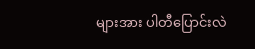များအား ပါတီပြောင်းလဲ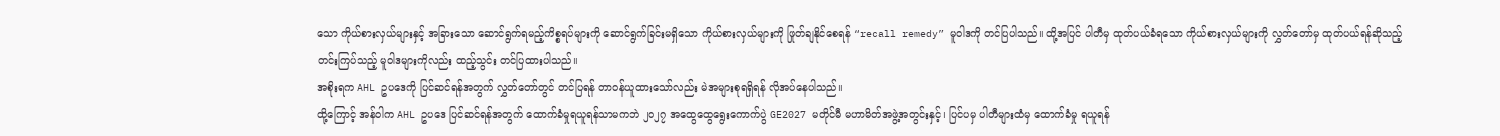သော ကိုယ်စားလှယ်များနှင့် အခြားသော ဆောင်ရွက်ရမည့်ကိစ္စရပ်များကို ဆောင်ရွက်ခြင်းမရှိသော ကိုယ်စားလှယ်များကို ဖြုတ်ချနိုင်စေရန် “recall remedy” မူဝါဒကို တင်ပြပါသည်။ ထို့အပြင် ပါတီမှ ထုတ်ပယ်ခံရသော ကိုယ်စားလှယ်များကို လွှတ်တော်မှ ထုတ်ပယ်ရန်ဆိုသည့် တင်းကြပ်သည့် မူဝါဒများကိုလည်း ထည့်သွင်း တင်ပြထားပါသည်။
အစိုးရက AHL ဥပဒေကို ပြင်ဆင်ရန်အတွက် လွှတ်တော်တွင် တင်ပြရန် တာဝန်ယူထားသော်လည်း မဲအများစုရရှိရန် လိုအပ်နေပါသည်။
ထို့ကြောင့် အန်ဝါက AHL ဥပဒေ ပြင်ဆင်ရန်အတွက် ထောက်ခံမှုရယူရန်သာမကဘဲ ၂၀၂၇ အထွေထွေရွေးကောက်ပွဲ GE2027 မတိုင်မီ မဟာမိတ်အဖွဲ့အတွင်းနှင့်၊ ပြင်ပမှ ပါတီများထံမှ ထောက်ခံမှု ရယူရန်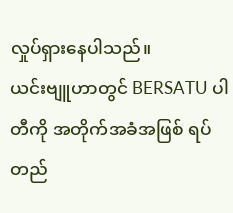လှုပ်ရှားနေပါသည်။
ယင်းဗျူဟာတွင် BERSATU ပါတီကို အတိုက်အခံအဖြစ် ရပ်တည်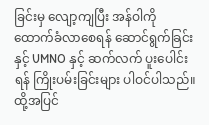ခြင်းမှ လျော့ကျပြီး အန်ဝါကို ထောက်ခံလာစေရန် ဆောင်ရွက်ခြင်းနှင့် UMNO နှင့် ဆက်လက် ပူးပေါင်းရန် ကြိုးပမ်းခြင်းများ ပါဝင်ပါသည်။ ထို့အပြင်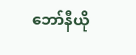ဘော်နီယို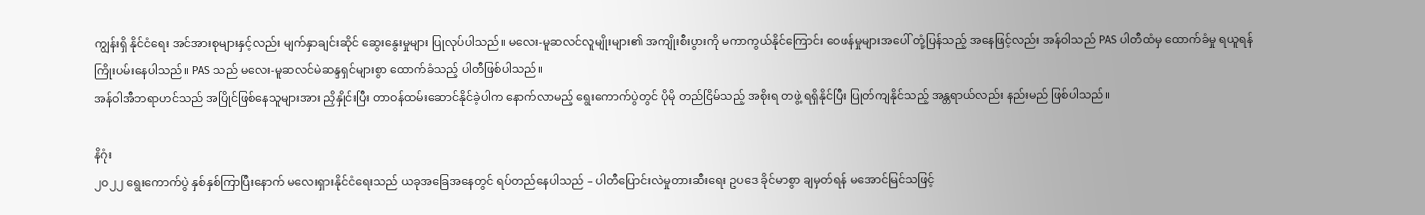ကျွန်းရှိ နိုင်ငံရေး အင်အားစုများနှင့်လည်း မျက်နှာချင်းဆိုင် ဆွေးနွေးမှုများ ပြုလုပ်ပါသည်။ မလေး-မူဆလင်လူမျိုးများ၏ အကျိုးစီးပွားကို မကာကွယ်နိုင်ကြောင်း ဝေဖန်မှုများအပေါ် တုံ့ပြန်သည့် အနေဖြင့်လည်း အန်ဝါသည် PAS ပါတီထံမှ ထောက်ခံမှု ရယူရန် ကြိုးပမ်းနေပါသည်။ PAS သည် မလေး-မူဆလင်မဲဆန္ဒရှင်များစွာ ထောက်ခံသည့် ပါတီဖြစ်ပါသည်။
အန်ဝါအီဘရာဟင်သည် အပြိုင်ဖြစ်နေသူများအား ညှိနှိုင်းပြီး တာဝန်ထမ်းဆောင်နိုင်ခဲ့ပါက နောက်လာမည့် ရွေးကောက်ပွဲတွင် ပိုမို တည်ငြိမ်သည့် အစိုးရ တဖွဲ့ ရရှိနိုင်ပြီး ပြုတ်ကျနိုင်သည့် အန္တရာယ်လည်း နည်းမည် ဖြစ်ပါသည်။

နိဂုံး
၂၀၂၂ ရွေးကောက်ပွဲ နှစ်နှစ်ကြာပြီးနောက် မလေးရှားနိုင်ငံရေးသည် ယခုအခြေအနေတွင် ရပ်တည်နေပါသည် – ပါတီပြောင်းလဲမှုတားဆီးရေး ဥပဒေ ခိုင်မာစွာ ချမှတ်ရန် မအောင်မြင်သဖြင့်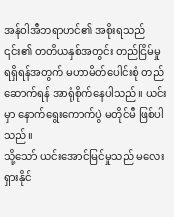အန်ဝါအီဘရာဟင်၏ အစိုးရသည် ၎င်း၏ တတိယနှစ်အတွင်း တည်ငြိမ်မှုရရှိရန်အတွက် မဟာမိတ်ပေါင်းစုံ တည်ဆောက်ရန် အာရုံစိုက်နေပါသည်။ ယင်းမှာ နောက်ရွေးကောက်ပွဲ မတိုင်မီ ဖြစ်ပါသည်။
သို့သော် ယင်းအောင်မြင်မှုသည် မလေးရှားနိုင်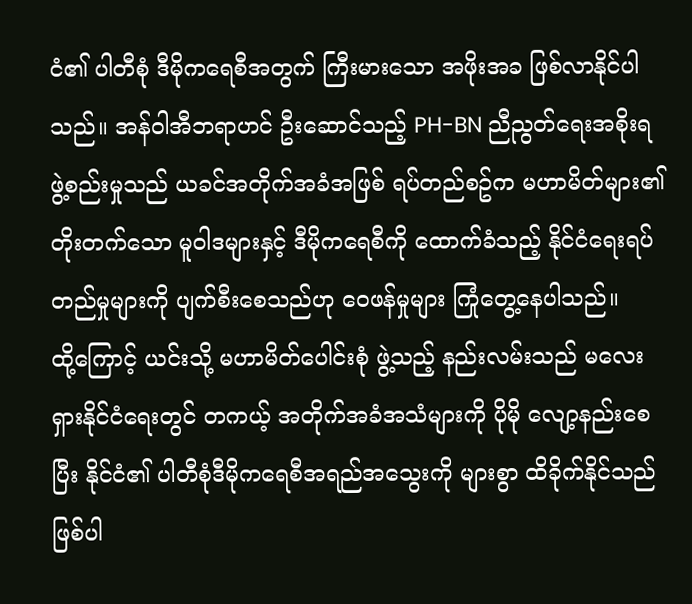ငံ၏ ပါတီစုံ ဒီမိုကရေစီအတွက် ကြီးမားသော အဖိုးအခ ဖြစ်လာနိုင်ပါသည်။ အန်ဝါအီဘရာဟင် ဦးဆောင်သည့် PH-BN ညီညွတ်ရေးအစိုးရ ဖွဲ့စည်းမှုသည် ယခင်အတိုက်အခံအဖြစ် ရပ်တည်စဥ်က မဟာမိတ်များ၏ တိုးတက်သော မူဝါဒများနှင့် ဒီမိုကရေစီကို ထောက်ခံသည့် နိုင်ငံရေးရပ်တည်မှုများကို ပျက်စီးစေသည်ဟု ဝေဖန်မှုများ ကြုံတွေ့နေပါသည်။
ထို့ကြောင့် ယင်းသို့ မဟာမိတ်ပေါင်းစုံ ဖွဲ့သည့် နည်းလမ်းသည် မလေးရှားနိုင်ငံရေးတွင် တကယ့် အတိုက်အခံအသံများကို ပိုမို လျော့နည်းစေပြီး နိုင်ငံ၏ ပါတီစုံဒီမိုကရေစီအရည်အသွေးကို များစွာ ထိခိုက်နိုင်သည် ဖြစ်ပါ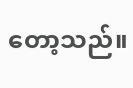တော့သည်။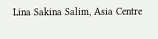Lina Sakina Salim, Asia Centre